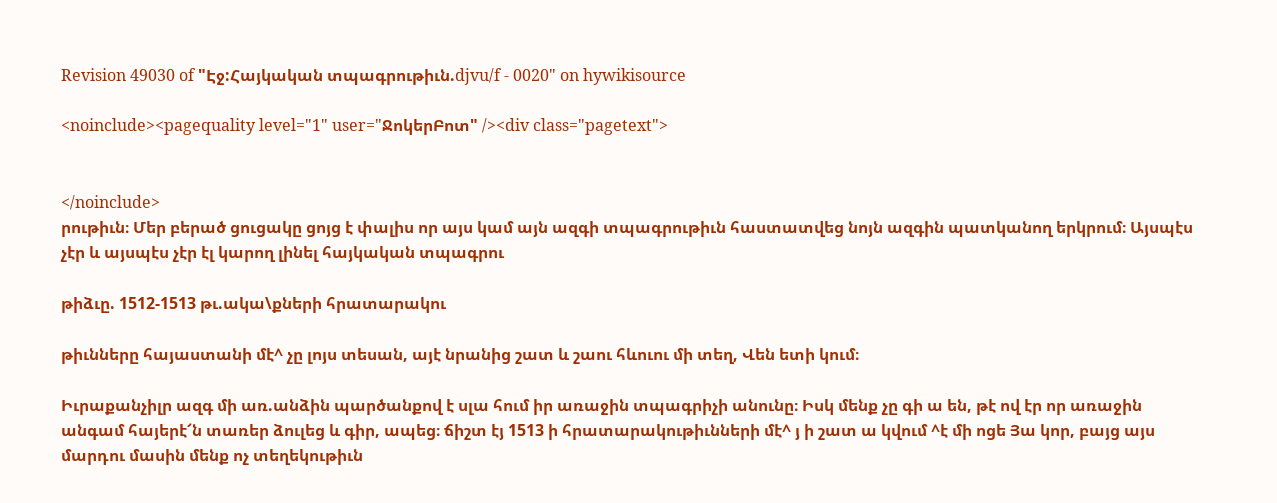Revision 49030 of "Էջ:Հայկական տպագրութիւն.djvu/f - 0020" on hywikisource

<noinclude><pagequality level="1" user="ՋոկերԲոտ" /><div class="pagetext">


</noinclude>
րութիւն։ Մեր բերած ցուցակը ցոյց է փալիս որ այս կամ այն ազգի տպագրութիւն հաստատվեց նոյն ազգին պատկանող երկրում։ Այսպէս չէր և այսպէս չէր էլ կարող լինել հայկական տպագրու

թիձւը. 1512-1513 թւ.ակա\քների հրատարակու

թիւնները հայաստանի մէ^ չը լոյս տեսան, այէ նրանից շատ և շաու հևուու մի տեղ, Վեն ետի կում։

Իւրաքանչիլր ազգ մի առ.անձին պարծանքով է սլա հում իր առաջին տպագրիչի անունը։ Իսկ մենք չը գի ա են, թէ ով էր որ առաջին անգամ հայերէ՜ն տառեր ձուլեց և գիր, ապեց։ ճիշտ էյ 1513 ի հրատարակութիւնների մէ^ յ ի շատ ա կվում ^է մի ոցե Յա կոր, բայց այս մարդու մասին մենք ոչ տեղեկութիւն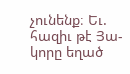չունենք։ Եւ. հազիւ թէ Յա-կորը եղած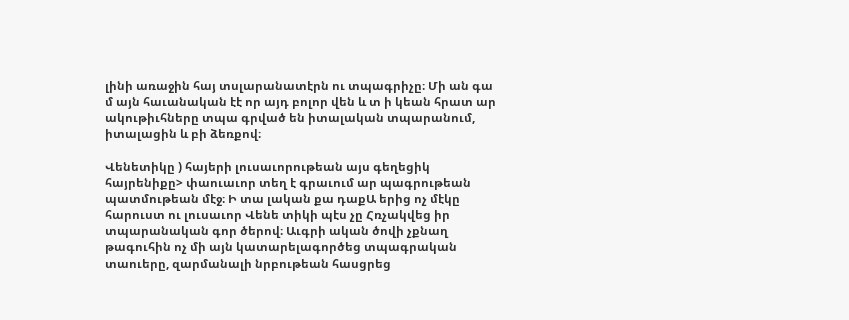լինի առաջին հայ տսլարանատէրն ու տպագրիչը։ Մի ան գա մ այն հաւանական էէ որ այդ բոլոր վեն և տ ի կեան հրատ ար ակութիւհները տպա գրված են իտալական տպարանում, իտալացին և բի ձեռքով։

Վենետիկը ) հայերի լուսաւորութեան այս գեղեցիկ հայրենիքը> փաուաւոր տեղ է գրաւում ար պագրութեան պատմութեան մէջ։ Ի տա լական քա դաքԱ երից ոչ մէկը հարուստ ու լուսաւոր Վենե տիկի պէս չը Հռչակվեց իր տպարանական գոր ծերով։ Աւգրի ական ծովի չքնաղ թագուհին ոչ մի այն կատարելագործեց տպագրական տաուերը, զարմանալի նրբութեան հասցրեց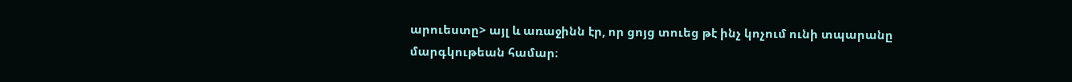արուեստը> այլ և առաջինն էր, որ ցոյց տուեց թէ ինչ կոչում ունի տպարանը մարգկութեան համար։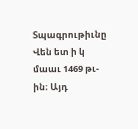Տպագրութիւնը Վեն ետ ի կ մաաւ 1469 թւ-ին։ Այդ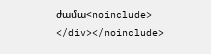ժամա<noinclude>
</div></noinclude>